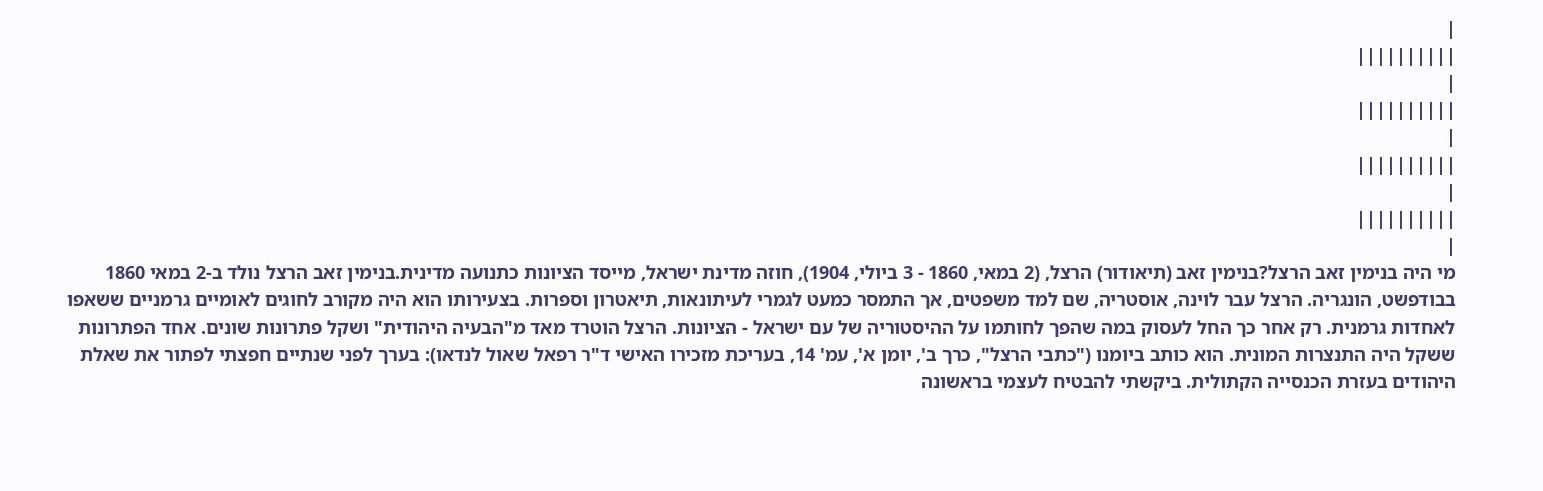|
||||||||||
|
||||||||||
|
||||||||||
|
||||||||||
|
מי היה בנימין זאב הרצל?בנימין זאב (תיאודור) הרצל, (2 במאי, 1860 - 3 ביולי, 1904), חוזה מדינת ישראל, מייסד הציונות כתנועה מדינית.בנימין זאב הרצל נולד ב-2 במאי 1860 בבודפשט, הונגריה. הרצל עבר לוינה, אוסטריה, שם למד משפטים, אך התמסר כמעט לגמרי לעיתונאות, תיאטרון וספרות. בצעירותו הוא היה מקורב לחוגים לאומיים גרמניים ששאפו לאחדות גרמנית. רק אחר כך החל לעסוק במה שהפך לחותמו על ההיסטוריה של עם ישראל - הציונות. הרצל הוטרד מאד מ"הבעיה היהודית" ושקל פתרונות שונים. אחד הפתרונות ששקל היה התנצרות המונית. הוא כותב ביומנו ("כתבי הרצל", כרך ב', יומן א', עמ' 14, בעריכת מזכירו האישי ד"ר רפאל שאול לנדאו): בערך לפני שנתיים חפצתי לפתור את שאלת היהודים בעזרת הכנסייה הקתולית. ביקשתי להבטיח לעצמי בראשונה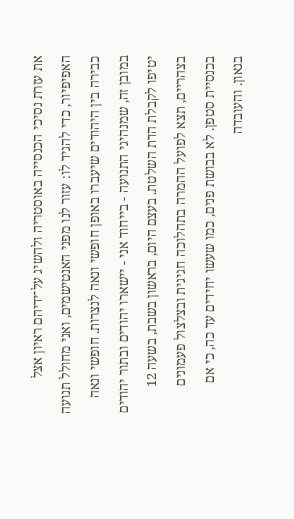את עזרת נסיכי הכנסייה באוסטריה ולהשיג על־ידיהם ראיון אצל האפיפיור, כדי להגיד לו: עזור לנו מפני האנטישמים, ואני מחולל תנועה כבירה בין היהודים שיעברו באופן חופשי ונאה לנצרות. חופשי ונאה במובן זה, שמנהיגי התנועה - בייחוד אני - יישארו יהודים ובתור יהודים יטיפו לקבלת הדת השלטת. בעצם היום, בראשון בשבת, בשעה 12 בצהריים, תצא לפועל ההמרה בתהלוכה חגיגית ובצלצול פעמונים בכנסיית סטפן. לא בבושת פנים, כמו שעשו יחידים עד כה, כי אם בגאון. והעובדה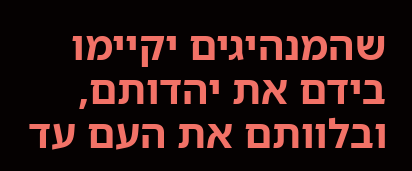שהמנהיגים יקיימו בידם את יהדותם, ובלוותם את העם עד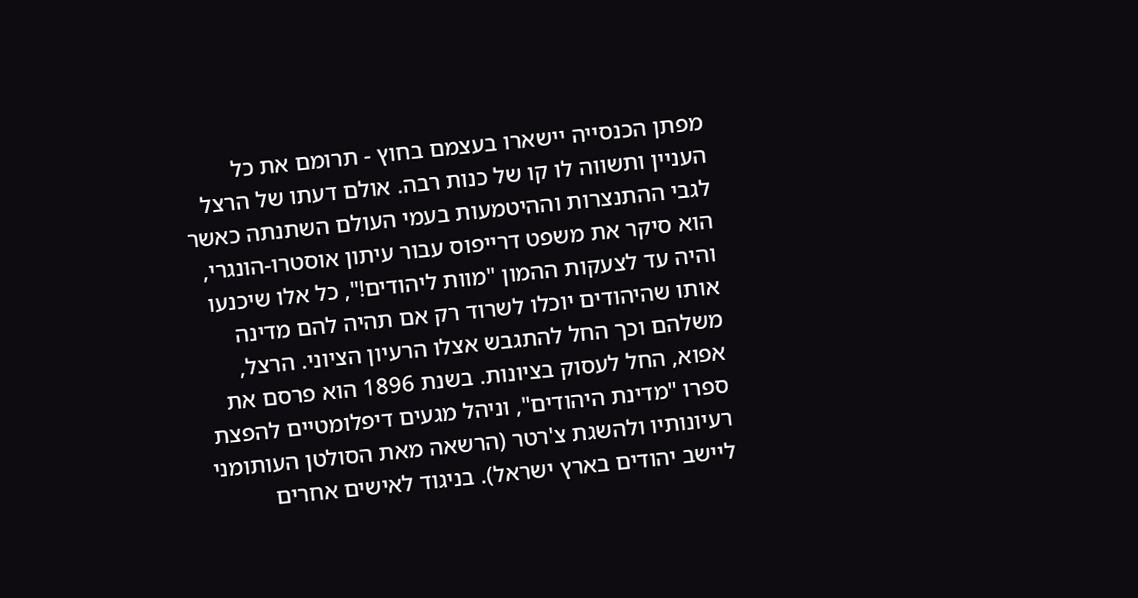מפתן הכנסייה יישארו בעצמם בחוץ - תרומם את כל העניין ותשווה לו קו של כנות רבה. אולם דעתו של הרצל לגבי ההתנצרות וההיטמעות בעמי העולם השתנתה כאשר הוא סיקר את משפט דרייפוס עבור עיתון אוסטרו-הונגרי, והיה עד לצעקות ההמון "מוות ליהודים!", כל אלו שיכנעו אותו שהיהודים יוכלו לשרוד רק אם תהיה להם מדינה משלהם וכך החל להתגבש אצלו הרעיון הציוני. הרצל, אפוא, החל לעסוק בציונות. בשנת 1896 הוא פרסם את ספרו "מדינת היהודים", וניהל מגעים דיפלומטיים להפצת רעיונותיו ולהשגת צ'רטר (הרשאה מאת הסולטן העותומני ליישב יהודים בארץ ישראל). בניגוד לאישים אחרים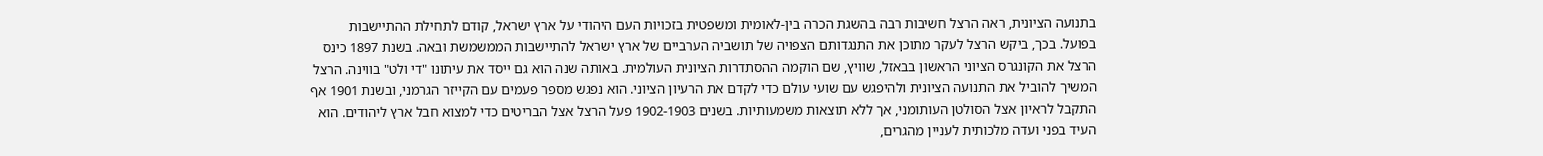בתנועה הציונית, ראה הרצל חשיבות רבה בהשגת הכרה בין-לאומית ומשפטית בזכויות העם היהודי על ארץ ישראל, קודם לתחילת ההתיישבות בפועל. בכך, ביקש הרצל לעקר מתוכן את התנגדותם הצפויה של תושביה הערביים של ארץ ישראל להתיישבות הממשמשת ובאה. בשנת 1897 כינס הרצל את הקונגרס הציוני הראשון בבאזל, שוויץ, שם הוקמה ההסתדרות הציונית העולמית. באותה שנה הוא גם ייסד את עיתונו "די ולט" בווינה. הרצל המשיך להוביל את התנועה הציונית ולהיפגש עם שועי עולם כדי לקדם את הרעיון הציוני. הוא נפגש מספר פעמים עם הקייזר הגרמני, ובשנת 1901 אף התקבל לראיון אצל הסולטן העותומני, אך ללא תוצאות משמעותיות. בשנים 1902-1903 פעל הרצל אצל הבריטים כדי למצוא חבל ארץ ליהודים. הוא העיד בפני ועדה מלכותית לעניין מהגרים,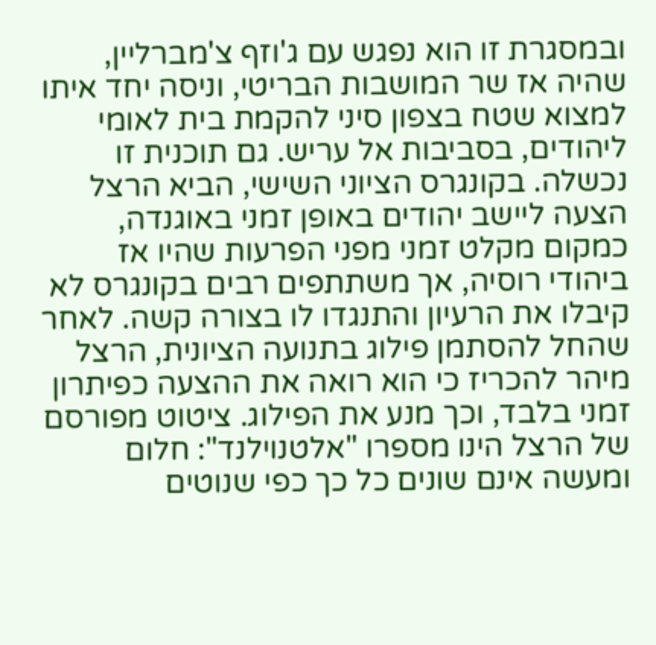ובמסגרת זו הוא נפגש עם ג'וזף צ'מברליין, שהיה אז שר המושבות הבריטי, וניסה יחד איתו למצוא שטח בצפון סיני להקמת בית לאומי ליהודים, בסביבות אל עריש. גם תוכנית זו נכשלה. בקונגרס הציוני השישי, הביא הרצל הצעה ליישב יהודים באופן זמני באוגנדה, כמקום מקלט זמני מפני הפרעות שהיו אז ביהודי רוסיה, אך משתתפים רבים בקונגרס לא קיבלו את הרעיון והתנגדו לו בצורה קשה. לאחר שהחל להסתמן פילוג בתנועה הציונית, הרצל מיהר להכריז כי הוא רואה את ההצעה כפיתרון זמני בלבד, וכך מנע את הפילוג. ציטוט מפורסם של הרצל הינו מספרו "אלטנוילנד": חלום ומעשה אינם שונים כל כך כפי שנוטים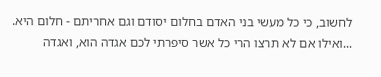לחשוב, כי כל מעשי בני האדם בחלום יסודם וגם אחריתם - חלום היא. ...ואילו אם לא תרצו הרי כל אשר סיפרתי לכם אגדה הוא, ואגדה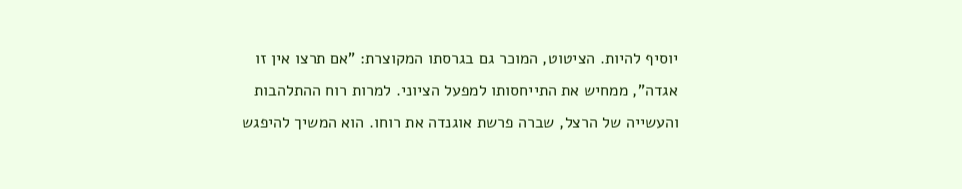יוסיף להיות. הציטוט, המוכר גם בגרסתו המקוצרת: "אם תרצו אין זו אגדה", ממחיש את התייחסותו למפעל הציוני. למרות רוח ההתלהבות והעשייה של הרצל, שברה פרשת אוגנדה את רוחו. הוא המשיך להיפגש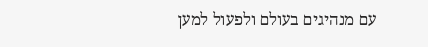עם מנהיגים בעולם ולפעול למען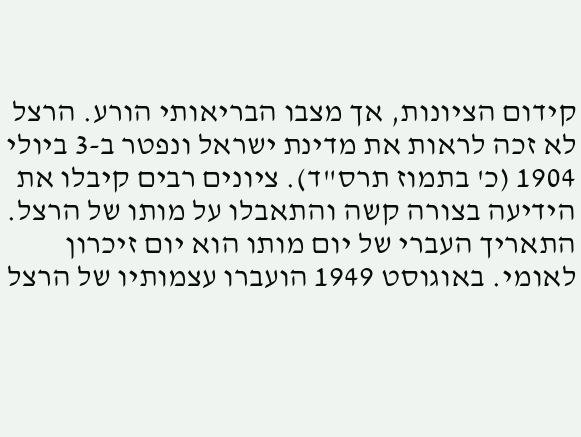קידום הציונות, אך מצבו הבריאותי הורע. הרצל לא זכה לראות את מדינת ישראל ונפטר ב-3 ביולי 1904 (כ' בתמוז תרס"ד). ציונים רבים קיבלו את הידיעה בצורה קשה והתאבלו על מותו של הרצל. התאריך העברי של יום מותו הוא יום זיכרון לאומי. באוגוסט 1949 הועברו עצמותיו של הרצל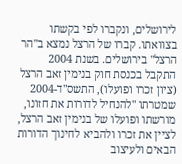לירושלים, ונקברו לפי בקשתו בצוואתו. קברו של הרצל נמצא ב"הר הרצל" בירושלים. בשנת 2004 התקבל בכנסת חוק בנימין זאב הרצל (ציון זכרו ופועלו), התשס"ד-2004 שמטרתו "להנחיל לדורות את חזונו, מורשתו ופועלו של בנימין זאב הרצל, לציין את זכרו ולהביא לחינוך הדורות הבאים ולעיצוב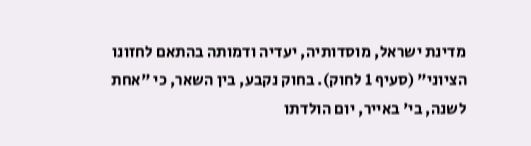מדינת ישראל, מוסדותיה, יעדיה ודמותה בהתאם לחזונו הציוני" (סעיף 1 לחוק). בחוק נקבע, בין השאר, כי "אחת לשנה, בי' באייר, יום הולדתו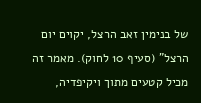של בנימין זאב הרצל, יקוים יום הרצל" (סעיף 10 לחוק). מאמר זה מכיל קטעים מתוך ויקיפדיה,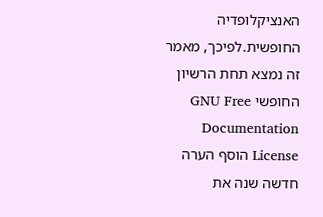האנציקלופדיה החופשית.לפיכך, מאמר זה נמצא תחת הרשיון החופשי GNU Free Documentation License הוסף הערה חדשה שנה את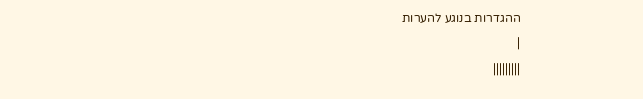ההגדרות בנוגע להערות
|
|||||||||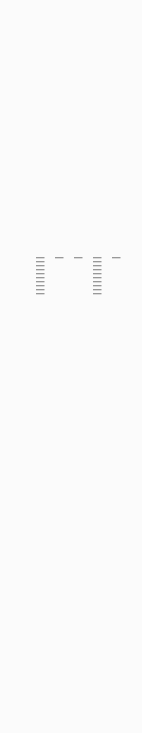|
||||||||||
|
|
||||||||||